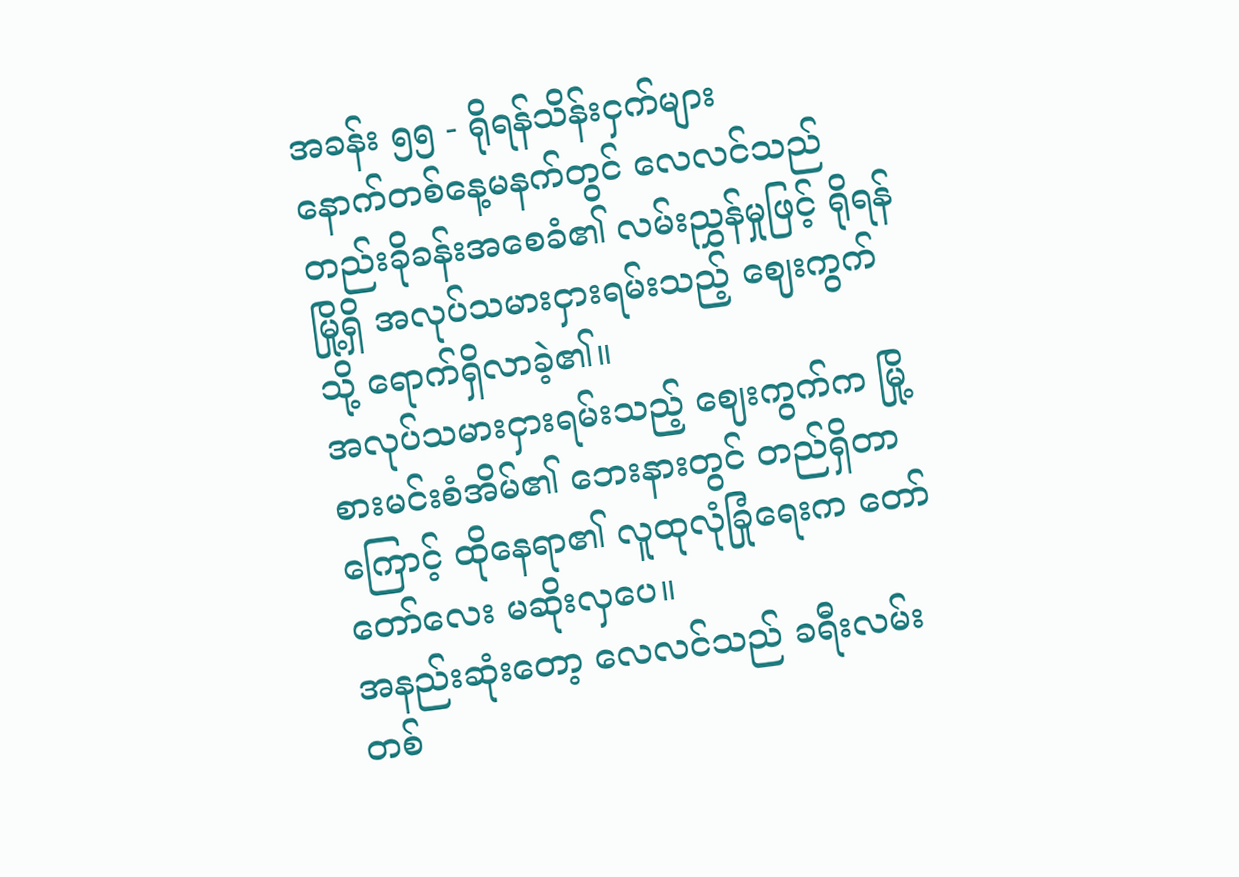အခန်း ၅၅ - ရိုရန်သိန်းငှက်များ
နောက်တစ်နေ့မနက်တွင် လေလင်သည် တည်းခိုခန်းအစေခံ၏ လမ်းညွှန်မှုဖြင့် ရိုရန်မြို့ရှိ အလုပ်သမားငှားရမ်းသည့် ဈေးကွက်သို့ ရောက်ရှိလာခဲ့၏။
အလုပ်သမားငှားရမ်းသည့် ဈေးကွက်က မြို့စားမင်းစံအိမ်၏ ဘေးနားတွင် တည်ရှိတာကြောင့် ထိုနေရာ၏ လူထုလုံခြုံရေးက တော်တော်လေး မဆိုးလှပေ။
အနည်းဆုံးတော့ လေလင်သည် ခရီးလမ်းတစ်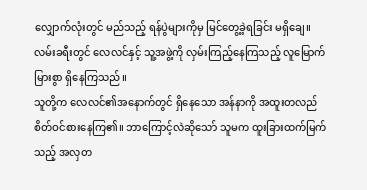လျှောက်လုံးတွင် မည်သည့် ရန်ပွဲများကိုမှ မြင်တွေ့ခဲ့ရခြင်း မရှိချေ။
လမ်းခရီးတွင် လေလင်နှင့် သူ့အဖွဲ့ကို လှမ်းကြည့်နေကြသည့် လူမြောက်မြားစွာ ရှိနေကြသည်။
သူတို့က လေလင်၏အနောက်တွင် ရှိနေသော အန်နာကို အထူးတလည် စိတ်ဝင်စားနေကြ၏။ ဘာကြောင့်လဲဆိုသော် သူမက ထူးခြားထက်မြက်သည့် အလှတ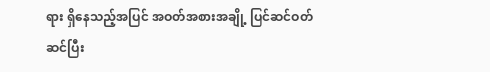ရား ရှိနေသည့်အပြင် အဝတ်အစားအချို့ ပြင်ဆင်ဝတ်ဆင်ပြီး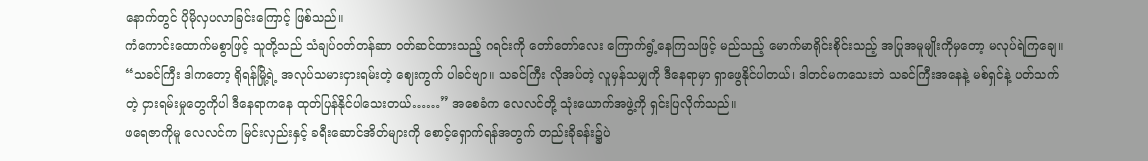နောက်တွင် ပိုမိုလှပလာခြင်းကြောင့် ဖြစ်သည်။
ကံကောင်းထောက်မစွာဖြင့် သူတို့သည် သံချပ်ဝတ်တန်ဆာ ဝတ်ဆင်ထားသည့် ဂရင်းကို တော်တော်လေး ကြောက်ရွံ့နေကြသဖြင့် မည်သည့် မောက်မာရိုင်းစိုင်းသည့် အပြုအမူမျိုးကိုမှတော့ မလုပ်ရဲကြချေ။
“သခင်ကြီး ဒါကတော့ ရိုရန်မြို့ရဲ့ အလုပ်သမားငှားရမ်းတဲ့ ဈေးကွက် ပါခင်ဗျာ။ သခင်ကြီး လိုအပ်တဲ့ လူမှန်သမျှကို ဒီနေရာမှာ ရှာဖွေနိုင်ပါတယ်၊ ဒါတင်မကသေးဘဲ သခင်ကြီးအနေနဲ့ မစ်ရှင်နဲ့ ပတ်သက်တဲ့ ငှားရမ်းမှုတွေကိုပါ ဒီနေရာကနေ ထုတ်ပြန်နိုင်ပါသေးတယ်……” အစေခံက လေလင်တို့ သုံးယောက်အဖွဲ့ကို ရှင်းပြလိုက်သည်။
ဖရေဇာကိုမူ လေလင်က မြင်းလှည်းနှင့် ခရီးဆောင်အိတ်များကို စောင့်ရှောက်ရန်အတွက် တည်းခိုခန်း၌ပဲ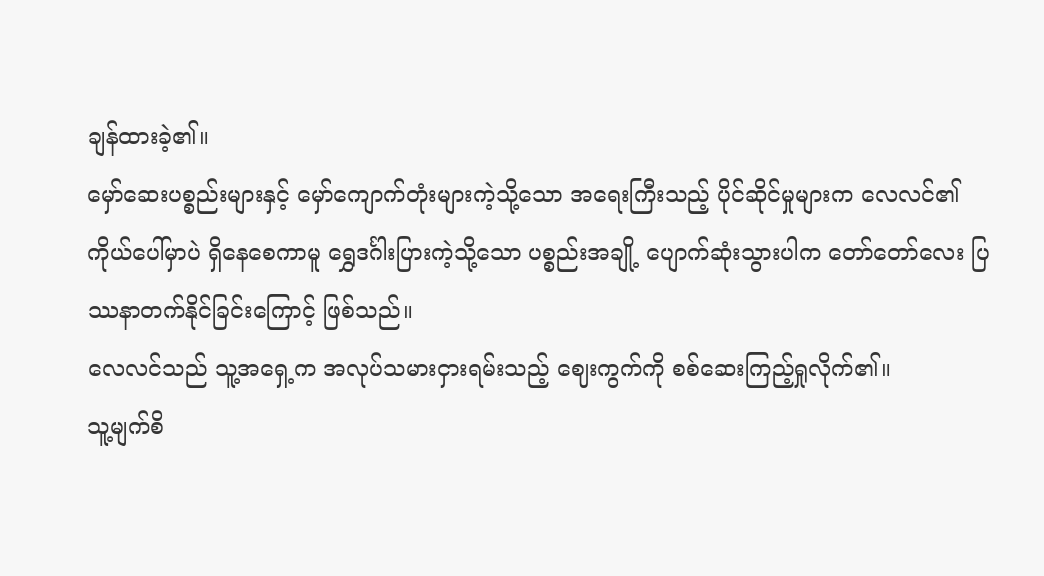ချန်ထားခဲ့၏။
မှော်ဆေးပစ္စည်းများနှင့် မှော်ကျောက်တုံးများကဲ့သို့သော အရေးကြီးသည့် ပိုင်ဆိုင်မှုများက လေလင်၏ ကိုယ်ပေါ်မှာပဲ ရှိနေစေကာမူ ရွှေဒင်္ဂါးပြားကဲ့သို့သော ပစ္စည်းအချို့ ပျောက်ဆုံးသွားပါက တော်တော်လေး ပြဿနာတက်နိုင်ခြင်းကြောင့် ဖြစ်သည်။
လေလင်သည် သူ့အရှေ့က အလုပ်သမားငှားရမ်းသည့် ဈေးကွက်ကို စစ်ဆေးကြည့်ရှုလိုက်၏။
သူ့မျက်စိ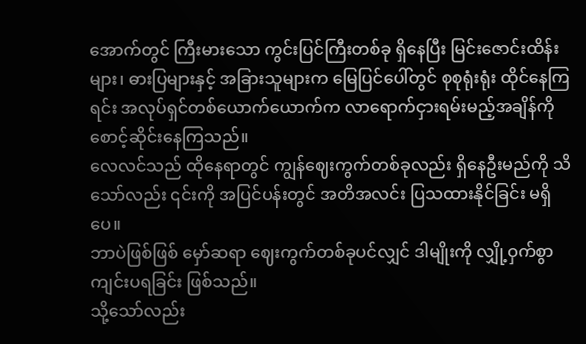အောက်တွင် ကြီးမားသော ကွင်းပြင်ကြီးတစ်ခု ရှိနေပြီး မြင်းဇောင်းထိန်းများ၊ ဓားပြများနှင့် အခြားသူများက မြေပြင်ပေါ်တွင် စုစုရုံးရုံး ထိုင်နေကြရင်း အလုပ်ရှင်တစ်ယောက်ယောက်က လာရောက်ငှားရမ်းမည့်အချိန်ကို စောင့်ဆိုင်းနေကြသည်။
လေလင်သည် ထိုနေရာတွင် ကျွန်ဈေးကွက်တစ်ခုလည်း ရှိနေဦးမည်ကို သိသော်လည်း ၎င်းကို အပြင်ပန်းတွင် အတိအလင်း ပြသထားနိုင်ခြင်း မရှိပေ။
ဘာပဲဖြစ်ဖြစ် မှော်ဆရာ ဈေးကွက်တစ်ခုပင်လျှင် ဒါမျိုးကို လျှို့ဝှက်စွာ ကျင်းပရခြင်း ဖြစ်သည်။
သို့သော်လည်း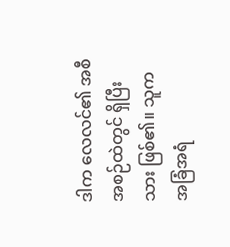ဒါက လေလင်၏ အစီအစဉ်ထဲတွင် ရှိပြီးသား ဖြစ်၏။ သူက အခြံအရံ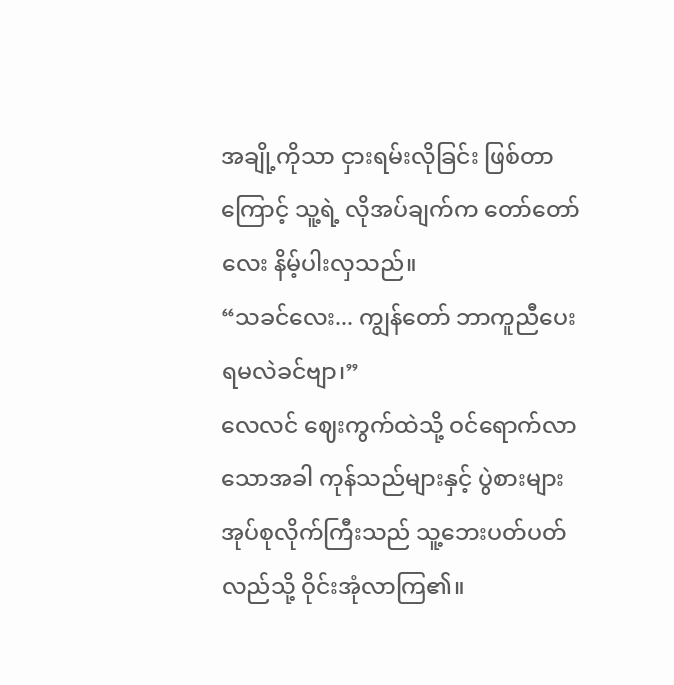အချို့ကိုသာ ငှားရမ်းလိုခြင်း ဖြစ်တာကြောင့် သူ့ရဲ့ လိုအပ်ချက်က တော်တော်လေး နိမ့်ပါးလှသည်။
“သခင်လေး... ကျွန်တော် ဘာကူညီပေးရမလဲခင်ဗျာ၊”
လေလင် ဈေးကွက်ထဲသို့ ဝင်ရောက်လာသောအခါ ကုန်သည်များနှင့် ပွဲစားများ အုပ်စုလိုက်ကြီးသည် သူ့ဘေးပတ်ပတ်လည်သို့ ဝိုင်းအုံလာကြ၏။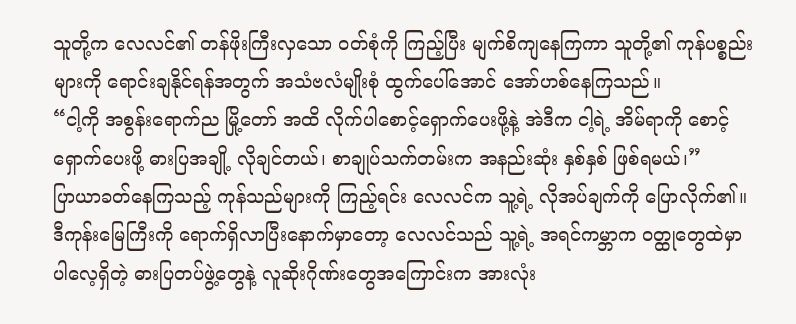သူတို့က လေလင်၏ တန်ဖိုးကြီးလှသော ဝတ်စုံကို ကြည့်ပြီး မျက်စိကျနေကြကာ သူတို့၏ ကုန်ပစ္စည်းများကို ရောင်းချနိုင်ရန်အတွက် အသံဗလံမျိုးစုံ ထွက်ပေါ်အောင် အော်ဟစ်နေကြသည်။
“ငါ့ကို အစွန်းရောက်ည မြို့တော် အထိ လိုက်ပါစောင့်ရှောက်ပေးဖို့နဲ့ အဲဒီက ငါ့ရဲ့ အိမ်ရာကို စောင့်ရှောက်ပေးဖို့ ဓားပြအချို့ လိုချင်တယ်၊ စာချုပ်သက်တမ်းက အနည်းဆုံး နှစ်နှစ် ဖြစ်ရမယ်၊”
ပြာယာခတ်နေကြသည့် ကုန်သည်များကို ကြည့်ရင်း လေလင်က သူ့ရဲ့ လိုအပ်ချက်ကို ပြောလိုက်၏။
ဒီကုန်းမြေကြီးကို ရောက်ရှိလာပြီးနောက်မှာတော့ လေလင်သည် သူ့ရဲ့ အရင်ကမ္ဘာက ဝတ္ထုတွေထဲမှာ ပါလေ့ရှိတဲ့ ဓားပြတပ်ဖွဲ့တွေနဲ့ လူဆိုးဂိုဏ်းတွေအကြောင်းက အားလုံး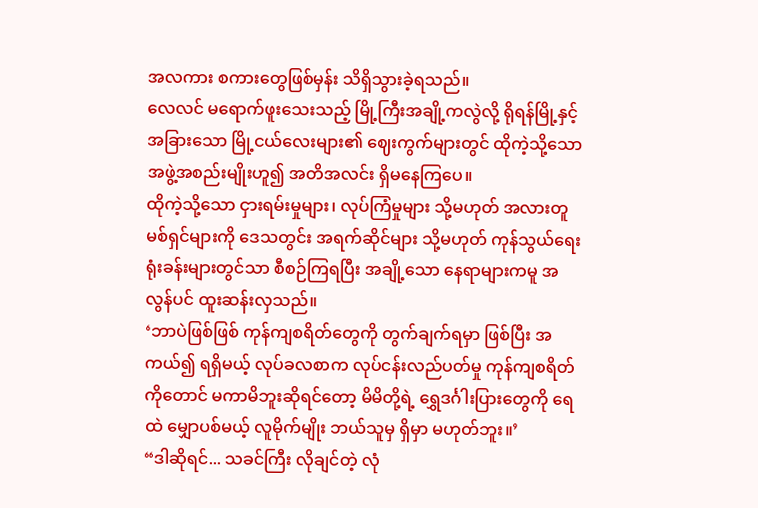အလကား စကားတွေဖြစ်မှန်း သိရှိသွားခဲ့ရသည်။
လေလင် မရောက်ဖူးသေးသည့် မြို့ကြီးအချို့ကလွဲလို့ ရိုရန်မြို့နှင့် အခြားသော မြို့ငယ်လေးများ၏ ဈေးကွက်များတွင် ထိုကဲ့သို့သော အဖွဲ့အစည်းမျိုးဟူ၍ အတိအလင်း ရှိမနေကြပေ။
ထိုကဲ့သို့သော ငှားရမ်းမှုများ၊ လုပ်ကြံမှုများ သို့မဟုတ် အလားတူ မစ်ရှင်များကို ဒေသတွင်း အရက်ဆိုင်များ သို့မဟုတ် ကုန်သွယ်ရေး ရုံးခန်းများတွင်သာ စီစဉ်ကြရပြီး အချို့သော နေရာများကမူ အလွန်ပင် ထူးဆန်းလှသည်။
‘ဘာပဲဖြစ်ဖြစ် ကုန်ကျစရိတ်တွေကို တွက်ချက်ရမှာ ဖြစ်ပြီး အကယ်၍ ရရှိမယ့် လုပ်ခလစာက လုပ်ငန်းလည်ပတ်မှု ကုန်ကျစရိတ်ကိုတောင် မကာမိဘူးဆိုရင်တော့ မိမိတို့ရဲ့ ရွှေဒင်္ဂါးပြားတွေကို ရေထဲ မျှောပစ်မယ့် လူမိုက်မျိုး ဘယ်သူမှ ရှိမှာ မဟုတ်ဘူး။’
“ဒါဆိုရင်... သခင်ကြီး လိုချင်တဲ့ လုံ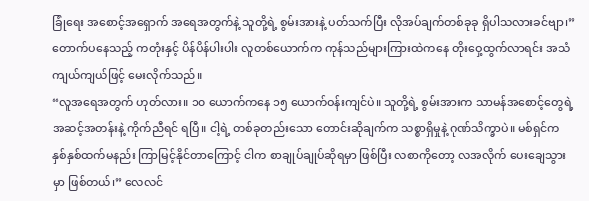ခြုံရေး အစောင့်အရှောက် အရေအတွက်နဲ့ သူတို့ရဲ့ စွမ်းအားနဲ့ ပတ်သက်ပြီး လိုအပ်ချက်တစ်ခုခု ရှိပါသလားခင်ဗျာ၊”
တောက်ပနေသည့် ကတုံးနှင့် ပိန်ပိန်ပါးပါး လူတစ်ယောက်က ကုန်သည်များကြားထဲကနေ တိုးဝှေ့ထွက်လာရင်း အသံကျယ်ကျယ်ဖြင့် မေးလိုက်သည်။
“လူအရေအတွက် ဟုတ်လား။ ၁၀ ယောက်ကနေ ၁၅ ယောက်ဝန်းကျင်ပဲ။ သူတို့ရဲ့ စွမ်းအားက သာမန်အစောင့်တွေရဲ့ အဆင့်အတန်းနဲ့ ကိုက်ညီရင် ရပြီ။ ငါ့ရဲ့ တစ်ခုတည်းသော တောင်းဆိုချက်က သစ္စာရှိမှုနဲ့ ဂုဏ်သိက္ခာပဲ။ မစ်ရှင်က နှစ်နှစ်ထက်မနည်း ကြာမြင့်နိုင်တာကြောင့် ငါက စာချုပ်ချုပ်ဆိုရမှာ ဖြစ်ပြီး လစာကိုတော့ လအလိုက် ပေးချေသွားမှာ ဖြစ်တယ်၊” လေလင်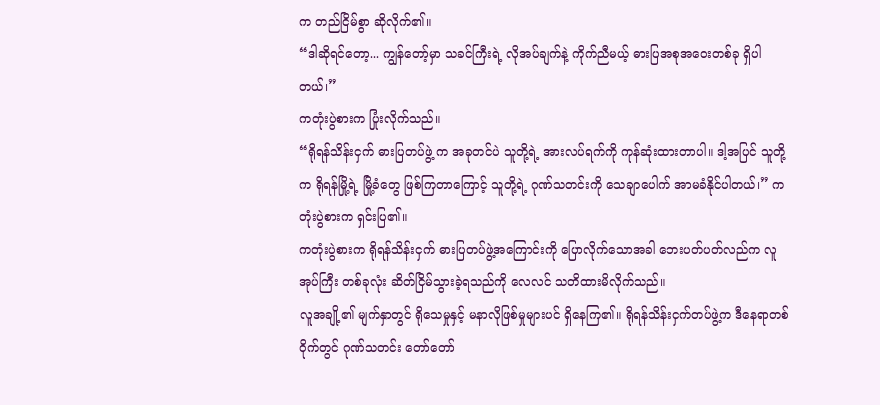က တည်ငြိမ်စွာ ဆိုလိုက်၏။
“ဒါဆိုရင်တော့... ကျွန်တော့်မှာ သခင်ကြီးရဲ့ လိုအပ်ချက်နဲ့ ကိုက်ညီမယ့် ဓားပြအစုအဝေးတစ်ခု ရှိပါတယ်၊”
ကတုံးပွဲစားက ပြုံးလိုက်သည်။
“ရိုရန်သိန်းငှက် ဓားပြတပ်ဖွဲ့ က အခုတင်ပဲ သူတို့ရဲ့ အားလပ်ရက်ကို ကုန်ဆုံးထားတာပါ။ ဒါ့အပြင် သူတို့က ရိုရန်မြို့ရဲ့ မြို့ခံတွေ ဖြစ်ကြတာကြောင့် သူတို့ရဲ့ ဂုဏ်သတင်းကို သေချာပေါက် အာမခံနိုင်ပါတယ်၊” ကတုံးပွဲစားက ရှင်းပြ၏။
ကတုံးပွဲစားက ရိုရန်သိန်းငှက် ဓားပြတပ်ဖွဲ့အကြောင်းကို ပြောလိုက်သောအခါ ဘေးပတ်ပတ်လည်က လူအုပ်ကြီး တစ်ခုလုံး ဆိတ်ငြိမ်သွားခဲ့ရသည်ကို လေလင် သတိထားမိလိုက်သည်။
လူအချို့၏ မျက်နှာတွင် ရိုသေမှုနှင့် မနာလိုဖြစ်မှုများပင် ရှိနေကြ၏။ ရိုရန်သိန်းငှက်တပ်ဖွဲ့က ဒီနေရာတစ်ဝိုက်တွင် ဂုဏ်သတင်း တော်တော်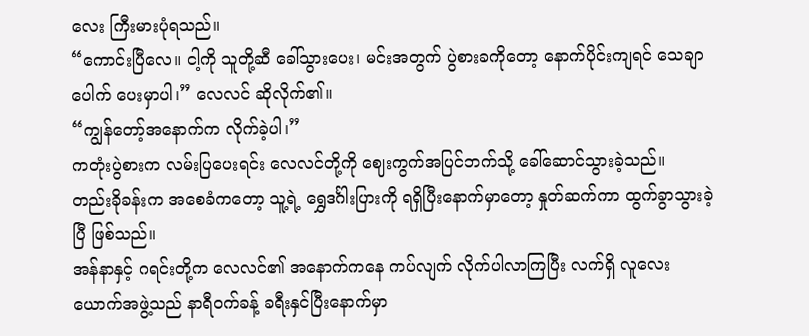လေး ကြီးမားပုံရသည်။
“ကောင်းပြီလေ။ ငါ့ကို သူတို့ဆီ ခေါ်သွားပေး၊ မင်းအတွက် ပွဲစားခကိုတော့ နောက်ပိုင်းကျရင် သေချာပေါက် ပေးမှာပါ၊” လေလင် ဆိုလိုက်၏။
“ကျွန်တော့်အနောက်က လိုက်ခဲ့ပါ၊”
ကတုံးပွဲစားက လမ်းပြပေးရင်း လေလင်တို့ကို ဈေးကွက်အပြင်ဘက်သို့ ခေါ်ဆောင်သွားခဲ့သည်။
တည်းခိုခန်းက အစေခံကတော့ သူ့ရဲ့ ရွှေဒင်္ဂါးပြားကို ရရှိပြီးနောက်မှာတော့ နှုတ်ဆက်ကာ ထွက်ခွာသွားခဲ့ပြီ ဖြစ်သည်။
အန်နာနှင့် ဂရင်းတို့က လေလင်၏ အနောက်ကနေ ကပ်လျက် လိုက်ပါလာကြပြီး လက်ရှိ လူလေးယောက်အဖွဲ့သည် နာရီဝက်ခန့် ခရီးနှင်ပြီးနောက်မှာ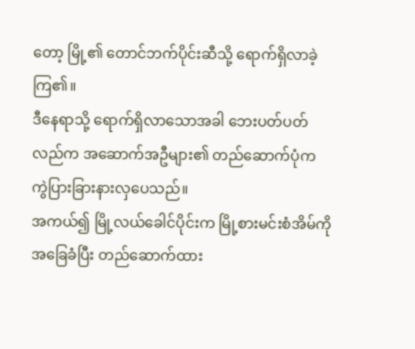တော့ မြို့၏ တောင်ဘက်ပိုင်းဆီသို့ ရောက်ရှိလာခဲ့ကြ၏။
ဒီနေရာသို့ ရောက်ရှိလာသောအခါ ဘေးပတ်ပတ်လည်က အဆောက်အဦများ၏ တည်ဆောက်ပုံက ကွဲပြားခြားနားလှပေသည်။
အကယ်၍ မြို့လယ်ခေါင်ပိုင်းက မြို့စားမင်းစံအိမ်ကို အခြေခံပြီး တည်ဆောက်ထား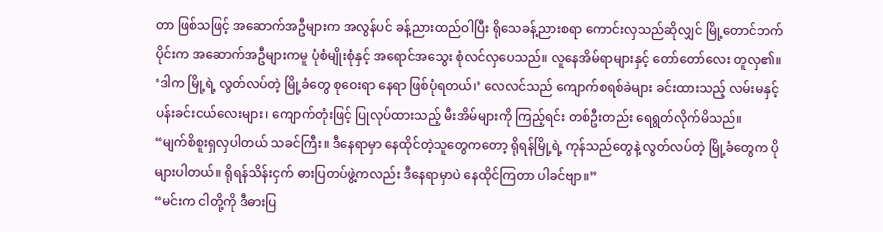တာ ဖြစ်သဖြင့် အဆောက်အဦများက အလွန်ပင် ခန့်ညားထည်ဝါပြီး ရိုသေခန့်ညားစရာ ကောင်းလှသည်ဆိုလျှင် မြို့တောင်ဘက်ပိုင်းက အဆောက်အဦများကမူ ပုံစံမျိုးစုံနှင့် အရောင်အသွေး စုံလင်လှပေသည်။ လူနေအိမ်ရာများနှင့် တော်တော်လေး တူလှ၏။
‘ဒါက မြို့ရဲ့ လွတ်လပ်တဲ့ မြို့ခံတွေ စုဝေးရာ နေရာ ဖြစ်ပုံရတယ်၊’ လေလင်သည် ကျောက်စရစ်ခဲများ ခင်းထားသည့် လမ်းမနှင့် ပန်းခင်းငယ်လေးများ၊ ကျောက်တုံးဖြင့် ပြုလုပ်ထားသည့် မီးအိမ်များကို ကြည့်ရင်း တစ်ဦးတည်း ရေရွတ်လိုက်မိသည်။
“မျက်စိစူးရှလှပါတယ် သခင်ကြီး။ ဒီနေရာမှာ နေထိုင်တဲ့သူတွေကတော့ ရိုရန်မြို့ရဲ့ ကုန်သည်တွေနဲ့ လွတ်လပ်တဲ့ မြို့ခံတွေက ပိုများပါတယ်။ ရိုရန်သိန်းငှက် ဓားပြတပ်ဖွဲ့ကလည်း ဒီနေရာမှာပဲ နေထိုင်ကြတာ ပါခင်ဗျာ။”
“မင်းက ငါတို့ကို ဒီဓားပြ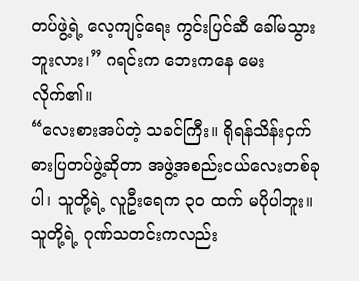တပ်ဖွဲ့ရဲ့ လေ့ကျင့်ရေး ကွင်းပြင်ဆီ ခေါ်မသွားဘူးလား၊” ဂရင်းက ဘေးကနေ မေးလိုက်၏။
“လေးစားအပ်တဲ့ သခင်ကြီး။ ရိုရန်သိန်းငှက် ဓားပြတပ်ဖွဲ့ဆိုတာ အဖွဲ့အစည်းငယ်လေးတစ်ခုပါ၊ သူတို့ရဲ့ လူဦးရေက ၃၀ ထက် မပိုပါဘူး။ သူတို့ရဲ့ ဂုဏ်သတင်းကလည်း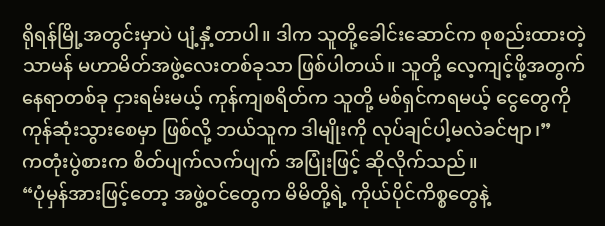ရိုရန်မြို့အတွင်းမှာပဲ ပျံ့နှံ့တာပါ။ ဒါက သူတို့ခေါင်းဆောင်က စုစည်းထားတဲ့ သာမန် မဟာမိတ်အဖွဲ့လေးတစ်ခုသာ ဖြစ်ပါတယ်။ သူတို့ လေ့ကျင့်ဖို့အတွက် နေရာတစ်ခု ငှားရမ်းမယ့် ကုန်ကျစရိတ်က သူတို့ မစ်ရှင်ကရမယ့် ငွေတွေကို ကုန်ဆုံးသွားစေမှာ ဖြစ်လို့ ဘယ်သူက ဒါမျိုးကို လုပ်ချင်ပါ့မလဲခင်ဗျာ၊”
ကတုံးပွဲစားက စိတ်ပျက်လက်ပျက် အပြုံးဖြင့် ဆိုလိုက်သည်။
“ပုံမှန်အားဖြင့်တော့ အဖွဲ့ဝင်တွေက မိမိတို့ရဲ့ ကိုယ်ပိုင်ကိစ္စတွေနဲ့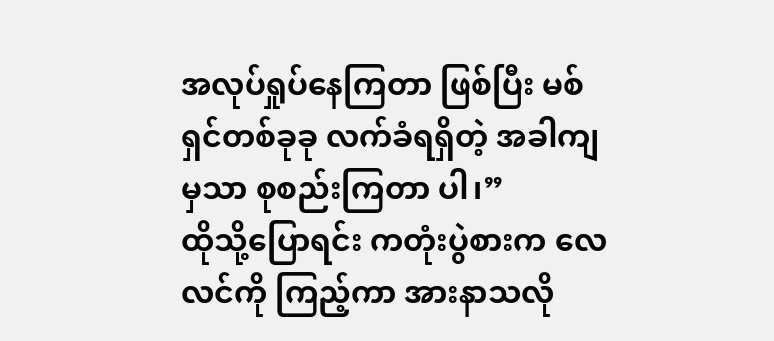အလုပ်ရှုပ်နေကြတာ ဖြစ်ပြီး မစ်ရှင်တစ်ခုခု လက်ခံရရှိတဲ့ အခါကျမှသာ စုစည်းကြတာ ပါ၊”
ထိုသို့ပြောရင်း ကတုံးပွဲစားက လေလင်ကို ကြည့်ကာ အားနာသလို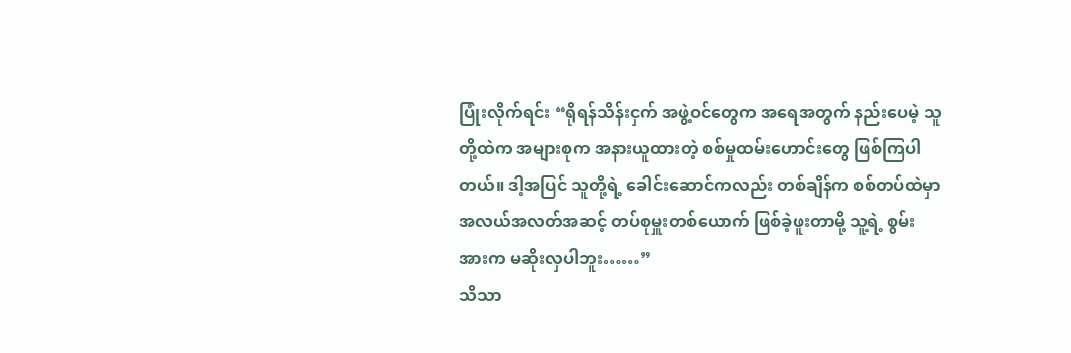ပြုံးလိုက်ရင်း “ရိုရန်သိန်းငှက် အဖွဲ့ဝင်တွေက အရေအတွက် နည်းပေမဲ့ သူတို့ထဲက အများစုက အနားယူထားတဲ့ စစ်မှုထမ်းဟောင်းတွေ ဖြစ်ကြပါတယ်။ ဒါ့အပြင် သူတို့ရဲ့ ခေါင်းဆောင်ကလည်း တစ်ချိန်က စစ်တပ်ထဲမှာ အလယ်အလတ်အဆင့် တပ်စုမှူးတစ်ယောက် ဖြစ်ခဲ့ဖူးတာမို့ သူ့ရဲ့ စွမ်းအားက မဆိုးလှပါဘူး……”
သိသာ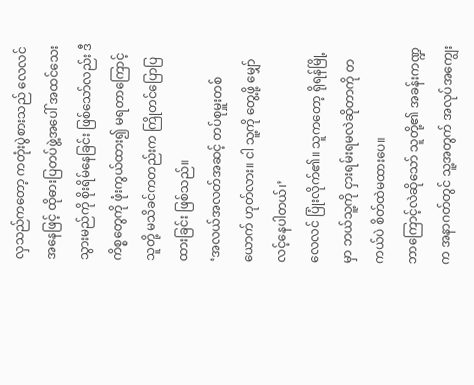လှသည်ကတော့ ကတုံးပွဲစားသည် လေလင်အနေဖြင့် ထိုဓားပြတပ်ဖွဲ့အပေါ် အထင်သေးသွားမည်ကို စိုးရိမ်နေခြင်း ဖြစ်သော်လည်း ဒီကိစ္စတွေကို ဖုံးကွယ်ထား၍ မရတာကြောင့် သူတို့ မသိခင်ကတည်းက ကြိုတင်ပြောပြထားခြင်း ဖြစ်သည်။
‘အလယ်အလတ်အဆင့် တပ်စုမှူးတစ်ယောက် ဟုတ်လား။ ငါ သူ့ကို တွေ့ဖို့ မျှော်လင့်နေပါတယ်၊’
လေလင် ပြုံးလိုက်၏။ သူကတော့ ရိုရန်မြို့မှာ ဘယ်သူ့ကို ငှားရမ်းရမလဲဆိုတာကို တကယ်ပဲ စိတ်ထဲမထားပေ။
ဘာကြောင့်လဲဆိုသော် သူတို့၏ အခန်းကဏ္ဍက အနာဂတ်တွင် သူ့အတွက် အလုပ်အကျွေး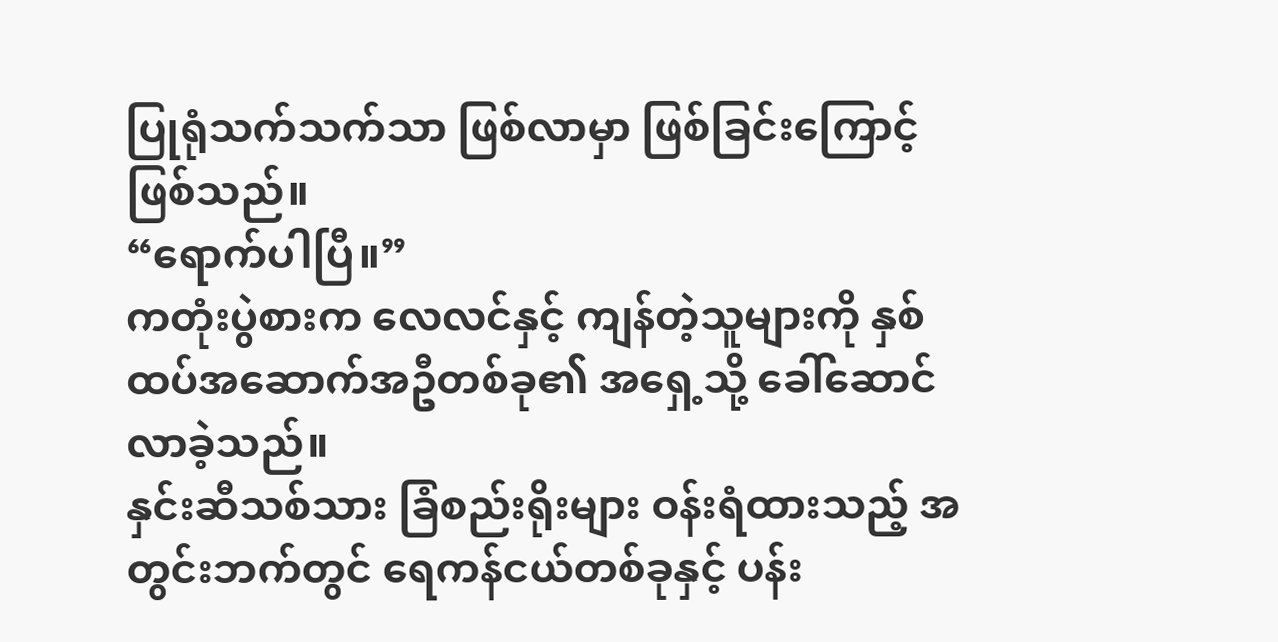ပြုရုံသက်သက်သာ ဖြစ်လာမှာ ဖြစ်ခြင်းကြောင့် ဖြစ်သည်။
“ရောက်ပါပြီ။”
ကတုံးပွဲစားက လေလင်နှင့် ကျန်တဲ့သူများကို နှစ်ထပ်အဆောက်အဦတစ်ခု၏ အရှေ့သို့ ခေါ်ဆောင်လာခဲ့သည်။
နှင်းဆီသစ်သား ခြံစည်းရိုးများ ဝန်းရံထားသည့် အတွင်းဘက်တွင် ရေကန်ငယ်တစ်ခုနှင့် ပန်း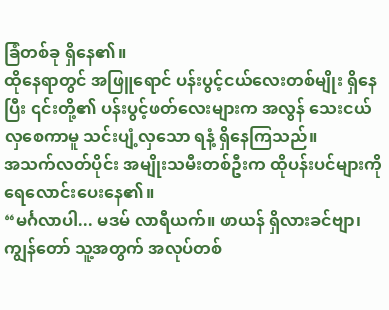ခြံတစ်ခု ရှိနေ၏။
ထိုနေရာတွင် အဖြူရောင် ပန်းပွင့်ငယ်လေးတစ်မျိုး ရှိနေပြီး ၎င်းတို့၏ ပန်းပွင့်ဖတ်လေးများက အလွန် သေးငယ်လှစေကာမူ သင်းပျံ့လှသော ရနံ့ ရှိနေကြသည်။
အသက်လတ်ပိုင်း အမျိုးသမီးတစ်ဦးက ထိုပန်းပင်များကို ရေလောင်းပေးနေ၏။
“မင်္ဂလာပါ... မဒမ် လာရီယက်။ ဖာယန် ရှိလားခင်ဗျာ၊ ကျွန်တော် သူ့အတွက် အလုပ်တစ်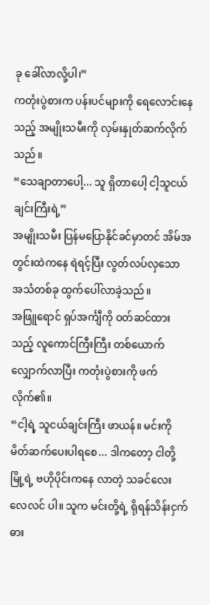ခု ခေါ်လာလို့ပါ၊”
ကတုံးပွဲစားက ပန်းပင်များကို ရေလောင်းနေသည့် အမျိုးသမီးကို လှမ်းနှုတ်ဆက်လိုက်သည်။
“သေချာတာပေါ့... သူ ရှိတာပေါ့ ငါ့သူငယ်ချင်းကြီးရဲ့”
အမျိုးသမီး ပြန်မပြောနိုင်ခင်မှာတင် အိမ်အတွင်းထဲကနေ ရဲရင့်ပြီး လွတ်လပ်လှသော အသံတစ်ခု ထွက်ပေါ်လာခဲ့သည်။
အဖြူရောင် ရှပ်အင်္ကျီကို ဝတ်ဆင်ထားသည့် လူကောင်ကြီးကြီး တစ်ယောက် လျှောက်လာပြီး ကတုံးပွဲစားကို ဖက်လိုက်၏။
“ငါ့ရဲ့ သူငယ်ချင်းကြီး ဖာယန်။ မင်းကို မိတ်ဆက်ပေးပါရစေ... ဒါကတော့ ငါတို့မြို့ရဲ့ ဗဟိုပိုင်းကနေ လာတဲ့ သခင်လေး လေလင် ပါ။ သူက မင်းတို့ရဲ့ ရိုရန်သိန်းငှက် ဓား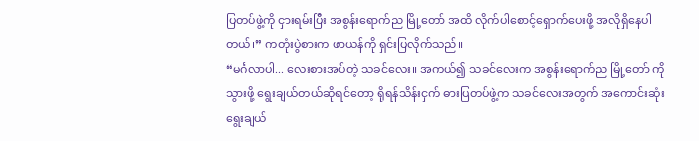ပြတပ်ဖွဲ့ကို ငှားရမ်းပြီး အစွန်းရောက်ည မြို့တော် အထိ လိုက်ပါစောင့်ရှောက်ပေးဖို့ အလိုရှိနေပါတယ်၊” ကတုံးပွဲစားက ဖာယန်ကို ရှင်းပြလိုက်သည်။
“မင်္ဂလာပါ... လေးစားအပ်တဲ့ သခင်လေး။ အကယ်၍ သခင်လေးက အစွန်းရောက်ည မြို့တော် ကို သွားဖို့ ရွေးချယ်တယ်ဆိုရင်တော့ ရိုရန်သိန်းငှက် ဓားပြတပ်ဖွဲ့က သခင်လေးအတွက် အကောင်းဆုံး ရွေးချယ်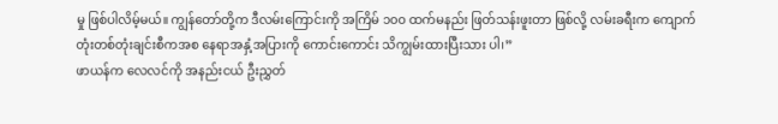မှု ဖြစ်ပါလိမ့်မယ်။ ကျွန်တော်တို့က ဒီလမ်းကြောင်းကို အကြိမ် ၁၀၀ ထက်မနည်း ဖြတ်သန်းဖူးတာ ဖြစ်လို့ လမ်းခရီးက ကျောက်တုံးတစ်တုံးချင်းစီကအစ နေရာအနှံ့အပြားကို ကောင်းကောင်း သိကျွမ်းထားပြီးသား ပါ၊”
ဖာယန်က လေလင်ကို အနည်းငယ် ဦးညွှတ်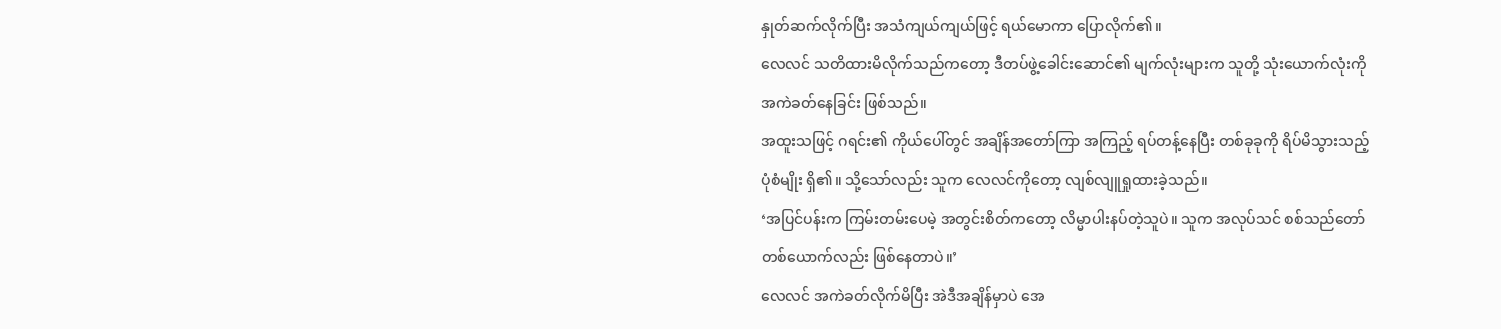နှုတ်ဆက်လိုက်ပြီး အသံကျယ်ကျယ်ဖြင့် ရယ်မောကာ ပြောလိုက်၏။
လေလင် သတိထားမိလိုက်သည်ကတော့ ဒီတပ်ဖွဲ့ခေါင်းဆောင်၏ မျက်လုံးများက သူတို့ သုံးယောက်လုံးကို အကဲခတ်နေခြင်း ဖြစ်သည်။
အထူးသဖြင့် ဂရင်း၏ ကိုယ်ပေါ်တွင် အချိန်အတော်ကြာ အကြည့် ရပ်တန့်နေပြီး တစ်ခုခုကို ရိပ်မိသွားသည့် ပုံစံမျိုး ရှိ၏။ သို့သော်လည်း သူက လေလင်ကိုတော့ လျစ်လျူရှုထားခဲ့သည်။
‘အပြင်ပန်းက ကြမ်းတမ်းပေမဲ့ အတွင်းစိတ်ကတော့ လိမ္မာပါးနပ်တဲ့သူပဲ။ သူက အလုပ်သင် စစ်သည်တော်တစ်ယောက်လည်း ဖြစ်နေတာပဲ။’
လေလင် အကဲခတ်လိုက်မိပြီး အဲဒီအချိန်မှာပဲ အေ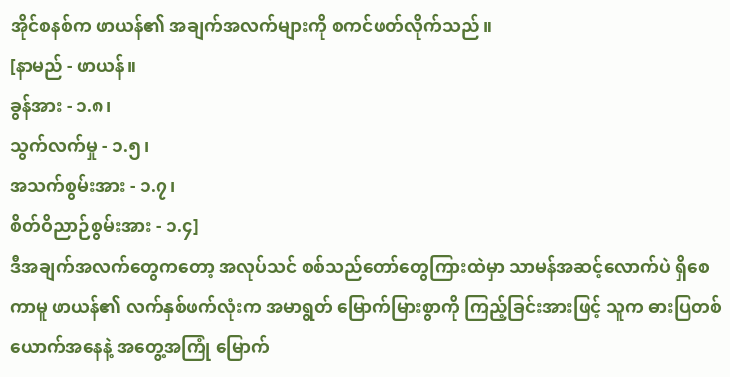အိုင်စနစ်က ဖာယန်၏ အချက်အလက်များကို စကင်ဖတ်လိုက်သည်။
[နာမည် - ဖာယန်။
ခွန်အား - ၁.၈၊
သွက်လက်မှု - ၁.၅၊
အသက်စွမ်းအား - ၁.၇၊
စိတ်ဝိညာဉ်စွမ်းအား - ၁.၄]
ဒီအချက်အလက်တွေကတော့ အလုပ်သင် စစ်သည်တော်တွေကြားထဲမှာ သာမန်အဆင့်လောက်ပဲ ရှိစေကာမူ ဖာယန်၏ လက်နှစ်ဖက်လုံးက အမာရွတ် မြောက်မြားစွာကို ကြည့်ခြင်းအားဖြင့် သူက ဓားပြတစ်ယောက်အနေနဲ့ အတွေ့အကြုံ မြောက်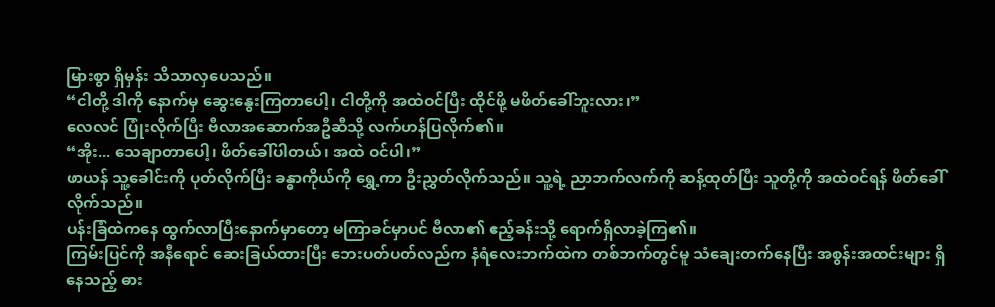မြားစွာ ရှိမှန်း သိသာလှပေသည်။
“ငါတို့ ဒါကို နောက်မှ ဆွေးနွေးကြတာပေါ့၊ ငါတို့ကို အထဲဝင်ပြီး ထိုင်ဖို့ မဖိတ်ခေါ်ဘူးလား၊”
လေလင် ပြုံးလိုက်ပြီး ဗီလာအဆောက်အဦဆီသို့ လက်ဟန်ပြလိုက်၏။
“အိုး... သေချာတာပေါ့၊ ဖိတ်ခေါ်ပါတယ်၊ အထဲ ဝင်ပါ၊”
ဖာယန် သူ့ခေါင်းကို ပုတ်လိုက်ပြီး ခန္ဓာကိုယ်ကို ရွှေ့ကာ ဦးညွှတ်လိုက်သည်။ သူ့ရဲ့ ညာဘက်လက်ကို ဆန့်ထုတ်ပြီး သူတို့ကို အထဲဝင်ရန် ဖိတ်ခေါ်လိုက်သည်။
ပန်းခြံထဲကနေ ထွက်လာပြီးနောက်မှာတော့ မကြာခင်မှာပင် ဗီလာ၏ ဧည့်ခန်းသို့ ရောက်ရှိလာခဲ့ကြ၏။
ကြမ်းပြင်ကို အနီရောင် ဆေးခြယ်ထားပြီး ဘေးပတ်ပတ်လည်က နံရံလေးဘက်ထဲက တစ်ဘက်တွင်မူ သံချေးတက်နေပြီး အစွန်းအထင်းများ ရှိနေသည့် ဓား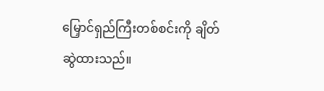မြှောင်ရှည်ကြီးတစ်စင်းကို ချိတ်ဆွဲထားသည်။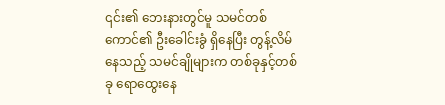၎င်း၏ ဘေးနားတွင်မူ သမင်တစ်ကောင်၏ ဦးခေါင်းခွံ ရှိနေပြီး တွန့်လိမ်နေသည့် သမင်ချိုများက တစ်ခုနှင့်တစ်ခု ရောထွေးနေ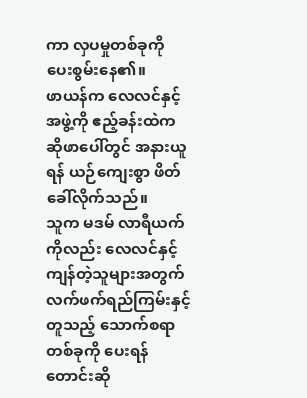ကာ လှပမှုတစ်ခုကို ပေးစွမ်းနေ၏။
ဖာယန်က လေလင်နှင့် အဖွဲ့ကို ဧည့်ခန်းထဲက ဆိုဖာပေါ်တွင် အနားယူရန် ယဉ်ကျေးစွာ ဖိတ်ခေါ်လိုက်သည်။
သူက မဒမ် လာရီယက်ကိုလည်း လေလင်နှင့် ကျန်တဲ့သူများအတွက် လက်ဖက်ရည်ကြမ်းနှင့် တူသည့် သောက်စရာတစ်ခုကို ပေးရန် တောင်းဆို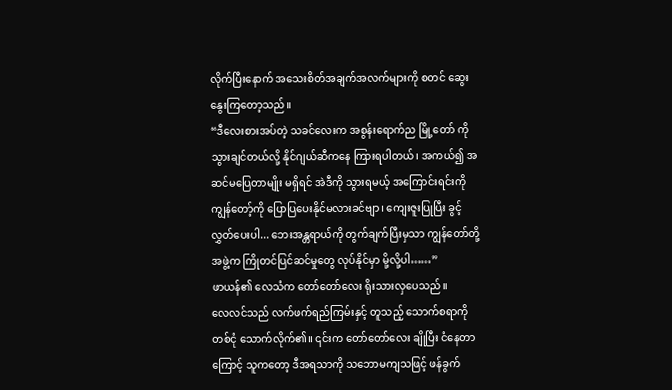လိုက်ပြီးနောက် အသေးစိတ်အချက်အလက်များကို စတင် ဆွေးနွေးကြတော့သည်။
“ဒီလေးစားအပ်တဲ့ သခင်လေးက အစွန်းရောက်ည မြို့တော် ကို သွားချင်တယ်လို့ နိုင်ဂျယ်ဆီကနေ ကြားရပါတယ်၊ အကယ်၍ အဆင်မပြေတာမျိုး မရှိရင် အဲဒီကို သွားရမယ့် အကြောင်းရင်းကို ကျွန်တော့်ကို ပြောပြပေးနိုင်မလားခင်ဗျာ၊ ကျေးဇူးပြုပြီး ခွင့်လွှတ်ပေးပါ... ဘေးအန္တရာယ်ကို တွက်ချက်ပြီးမှသာ ကျွန်တော်တို့အဖွဲ့က ကြိုတင်ပြင်ဆင်မှုတွေ လုပ်နိုင်မှာ မို့လို့ပါ……”
ဖာယန်၏ လေသံက တော်တော်လေး ရိုးသားလှပေသည်။
လေလင်သည် လက်ဖက်ရည်ကြမ်းနှင့် တူသည့် သောက်စရာကို တစ်ငုံ သောက်လိုက်၏။ ၎င်းက တော်တော်လေး ချိုပြီး ငံနေတာကြောင့် သူကတော့ ဒီအရသာကို သဘောမကျသဖြင့် ဖန်ခွက်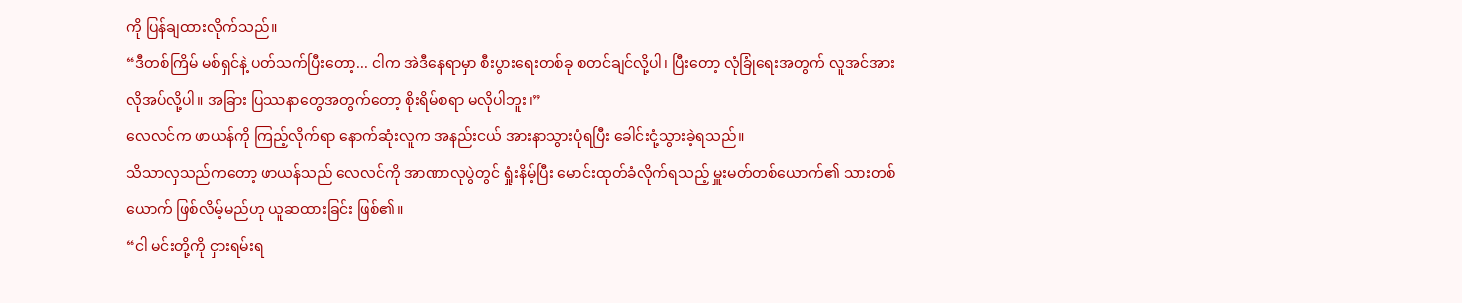ကို ပြန်ချထားလိုက်သည်။
“ဒီတစ်ကြိမ် မစ်ရှင်နဲ့ ပတ်သက်ပြီးတော့... ငါက အဲဒီနေရာမှာ စီးပွားရေးတစ်ခု စတင်ချင်လို့ပါ၊ ပြီးတော့ လုံခြုံရေးအတွက် လူအင်အား လိုအပ်လို့ပါ။ အခြား ပြဿနာတွေအတွက်တော့ စိုးရိမ်စရာ မလိုပါဘူး၊”
လေလင်က ဖာယန်ကို ကြည့်လိုက်ရာ နောက်ဆုံးလူက အနည်းငယ် အားနာသွားပုံရပြီး ခေါင်းငုံ့သွားခဲ့ရသည်။
သိသာလှသည်ကတော့ ဖာယန်သည် လေလင်ကို အာဏာလုပွဲတွင် ရှုံးနိမ့်ပြီး မောင်းထုတ်ခံလိုက်ရသည့် မှူးမတ်တစ်ယောက်၏ သားတစ်ယောက် ဖြစ်လိမ့်မည်ဟု ယူဆထားခြင်း ဖြစ်၏။
“ငါ မင်းတို့ကို ငှားရမ်းရ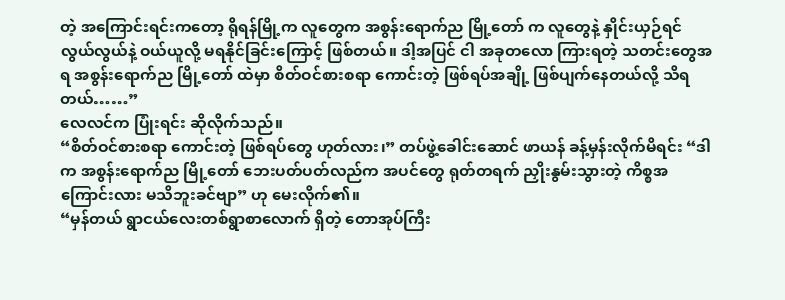တဲ့ အကြောင်းရင်းကတော့ ရိုရန်မြို့က လူတွေက အစွန်းရောက်ည မြို့တော် က လူတွေနဲ့ နှိုင်းယှဉ်ရင် လွယ်လွယ်နဲ့ ဝယ်ယူလို့ မရနိုင်ခြင်းကြောင့် ဖြစ်တယ်။ ဒါ့အပြင် ငါ အခုတလော ကြားရတဲ့ သတင်းတွေအရ အစွန်းရောက်ည မြို့တော် ထဲမှာ စိတ်ဝင်စားစရာ ကောင်းတဲ့ ဖြစ်ရပ်အချို့ ဖြစ်ပျက်နေတယ်လို့ သိရတယ်……”
လေလင်က ပြုံးရင်း ဆိုလိုက်သည်။
“စိတ်ဝင်စားစရာ ကောင်းတဲ့ ဖြစ်ရပ်တွေ ဟုတ်လား၊” တပ်ဖွဲ့ခေါင်းဆောင် ဖာယန် ခန့်မှန်းလိုက်မိရင်း “ဒါက အစွန်းရောက်ည မြို့တော် ဘေးပတ်ပတ်လည်က အပင်တွေ ရုတ်တရက် ညှိုးနွမ်းသွားတဲ့ ကိစ္စအကြောင်းလား မသိဘူးခင်ဗျာ” ဟု မေးလိုက်၏။
“မှန်တယ် ရွာငယ်လေးတစ်ရွာစာလောက် ရှိတဲ့ တောအုပ်ကြီး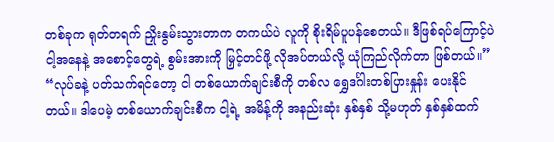တစ်ခုက ရုတ်တရက် ညှိုးနွမ်းသွားတာက တကယ်ပဲ လူကို စိုးရိမ်ပူပန်စေတယ်။ ဒီဖြစ်ရပ်ကြောင့်ပဲ ငါ့အနေနဲ့ အစောင့်တွေရဲ့ စွမ်းအားကို မြှင့်တင်ဖို့ လိုအပ်တယ်လို့ ယုံကြည်လိုက်တာ ဖြစ်တယ်။”
“လုပ်ခနဲ့ ပတ်သက်ရင်တော့ ငါ တစ်ယောက်ချင်းစီကို တစ်လ ရွှေဒင်္ဂါးတစ်ပြားနှုန်း ပေးနိုင်တယ်။ ဒါပေမဲ့ တစ်ယောက်ချင်းစီက ငါ့ရဲ့ အမိန့်ကို အနည်းဆုံး နှစ်နှစ် သို့မဟုတ် နှစ်နှစ်ထက်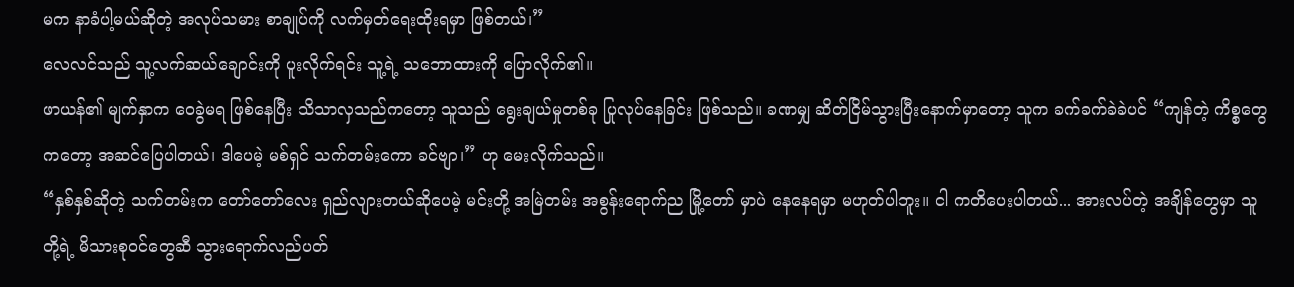မက နာခံပါ့မယ်ဆိုတဲ့ အလုပ်သမား စာချုပ်ကို လက်မှတ်ရေးထိုးရမှာ ဖြစ်တယ်၊”
လေလင်သည် သူ့လက်ဆယ်ချောင်းကို ပူးလိုက်ရင်း သူ့ရဲ့ သဘောထားကို ပြောလိုက်၏။
ဖာယန်၏ မျက်နှာက ဝေခွဲမရ ဖြစ်နေပြီး သိသာလှသည်ကတော့ သူသည် ရွေးချယ်မှုတစ်ခု ပြုလုပ်နေခြင်း ဖြစ်သည်။ ခဏမျှ ဆိတ်ငြိမ်သွားပြီးနောက်မှာတော့ သူက ခက်ခက်ခဲခဲပင် “ကျန်တဲ့ ကိစ္စတွေကတော့ အဆင်ပြေပါတယ်၊ ဒါပေမဲ့ မစ်ရှင် သက်တမ်းကော ခင်ဗျာ၊” ဟု မေးလိုက်သည်။
“နှစ်နှစ်ဆိုတဲ့ သက်တမ်းက တော်တော်လေး ရှည်လျားတယ်ဆိုပေမဲ့ မင်းတို့ အမြဲတမ်း အစွန်းရောက်ည မြို့တော် မှာပဲ နေနေရမှာ မဟုတ်ပါဘူး။ ငါ ကတိပေးပါတယ်... အားလပ်တဲ့ အချိန်တွေမှာ သူတို့ရဲ့ မိသားစုဝင်တွေဆီ သွားရောက်လည်ပတ်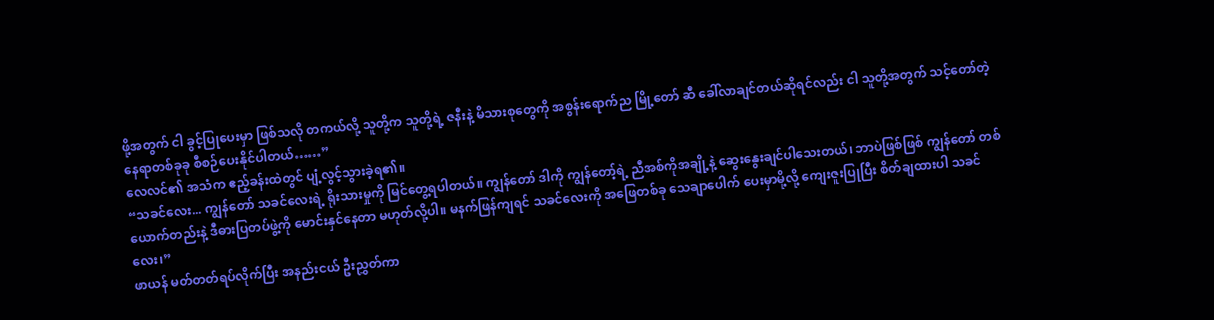ဖို့အတွက် ငါ ခွင့်ပြုပေးမှာ ဖြစ်သလို တကယ်လို့ သူတို့က သူတို့ရဲ့ ဇနီးနဲ့ မိသားစုတွေကို အစွန်းရောက်ည မြို့တော် ဆီ ခေါ်လာချင်တယ်ဆိုရင်လည်း ငါ သူတို့အတွက် သင့်တော်တဲ့ နေရာတစ်ခုခု စီစဉ်ပေးနိုင်ပါတယ်……”
လေလင်၏ အသံက ဧည့်ခန်းထဲတွင် ပျံ့လွင့်သွားခဲ့ရ၏။
“သခင်လေး... ကျွန်တော် သခင်လေးရဲ့ ရိုးသားမှုကို မြင်တွေ့ရပါတယ်။ ကျွန်တော် ဒါကို ကျွန်တော့်ရဲ့ ညီအစ်ကိုအချို့နဲ့ ဆွေးနွေးချင်ပါသေးတယ်၊ ဘာပဲဖြစ်ဖြစ် ကျွန်တော် တစ်ယောက်တည်းနဲ့ ဒီဓားပြတပ်ဖွဲ့ကို မောင်းနှင်နေတာ မဟုတ်လို့ပါ။ မနက်ဖြန်ကျရင် သခင်လေးကို အဖြေတစ်ခု သေချာပေါက် ပေးမှာမို့လို့ ကျေးဇူးပြုပြီး စိတ်ချထားပါ သခင်လေး၊”
ဖာယန် မတ်တတ်ရပ်လိုက်ပြီး အနည်းငယ် ဦးညွှတ်ကာ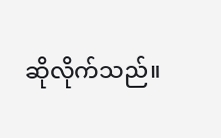ဆိုလိုက်သည်။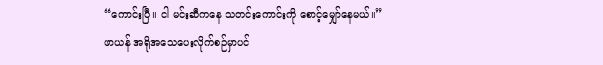“ကောင်းပြီ။ ငါ မင်းဆီကနေ သတင်းကောင်းကို စောင့်မျှော်နေမယ်။”
ဖာယန် အရိုအသေပေးလိုက်စဉ်မှာပင်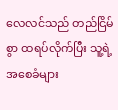လေလင်သည် တည်ငြိမ်စွာ ထရပ်လိုက်ပြီး သူ့ရဲ့ အစေခံများ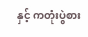နှင့် ကတုံးပွဲစား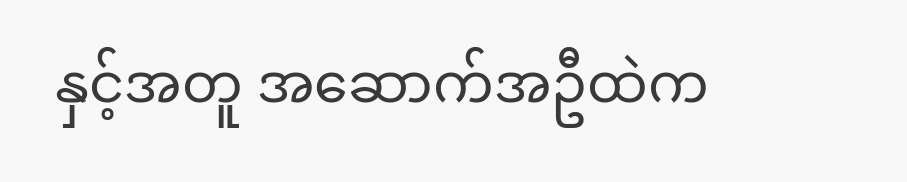နှင့်အတူ အဆောက်အဦထဲက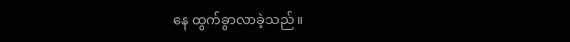နေ ထွက်ခွာလာခဲ့သည်။